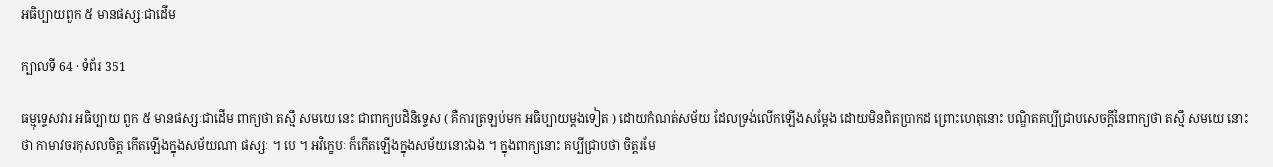អធិប្បាយពួក ៥ មានផស្សៈជាដើម

ក្បាលទី 64 · ទំព័រ 351

ធម្មុទ្ទេសវារ អធិប្បាយ ពួក ៥ មានផស្សៈជាដើម ពាក្យថា តស្មឹ សមយេ នេះ ជាពាក្យបដិនិទ្ទេស ( គឺការត្រឡប់មក អធិប្បាយម្តងទៀត ) ដោយកំណត់សម័យ ដែលទ្រង់លើកឡើងសម្តែង ដោយមិនពិតប្រាកដ ព្រោះហេតុនោះ បណ្ឌិតគប្បីជ្រាបសេចក្តីនៃពាក្យថា តស្មឹ សមយេ នោះថា កាមាវចរកុសលចិត្ត កើតឡើងក្នុងសម័យណា ផស្សៈ ។ បេ ។ អវិក្ខេបៈ ក៏កើតឡើងក្នុងសម័យនោះឯង ។ ក្នុងពាក្យនោះ គប្បីជ្រាបថា ចិត្តរមែ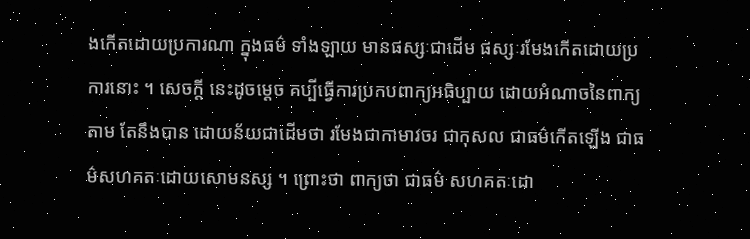ងកើតដោយប្រការណា ក្នុងធម៌ ទាំងឡាយ មានផស្សៈជាដើម ផស្សៈរមែងកើតដោយប្រការនោះ ។ សេចក្តី នេះដូចម្តេច គប្បីធ្វើការប្រកបពាក្យអធិប្បាយ ដោយអំណាចនៃពាក្យតាម តែនឹងបាន ដោយន័យជាដើមថា រមែងជាកាមាវចរ ជាកុសល ជាធម៌កើតឡើង ជាធម៌សហគតៈដោយសោមនស្ស ។ ព្រោះថា ពាក្យថា ជាធម៌ សហគតៈដោ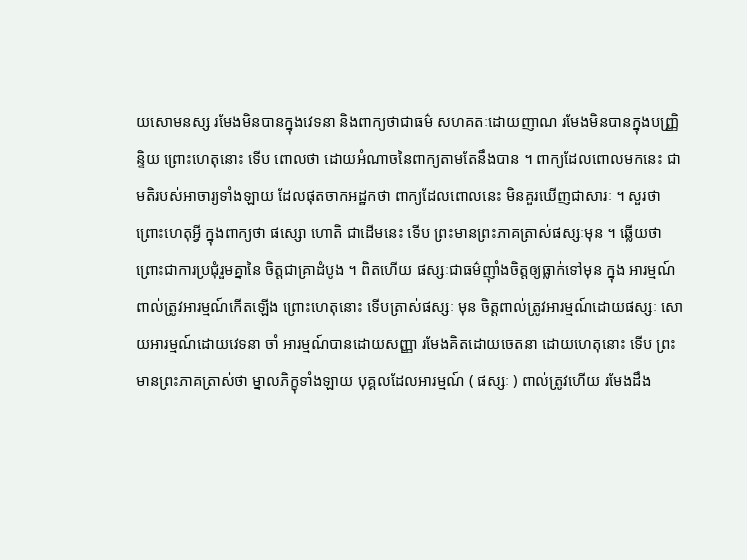យសោមនស្ស រមែងមិនបានក្នុងវេទនា និងពាក្យថាជាធម៌ សហគតៈដោយញាណ រមែងមិនបានក្នុងបញ្ញ្រិន្ទិយ ព្រោះហេតុនោះ ទើប ពោលថា ដោយអំណាចនៃពាក្យតាមតែនឹងបាន ។ ពាក្យដែលពោលមកនេះ ជាមតិរបស់អាចារ្យទាំងឡាយ ដែលផុតចាកអដ្ឋកថា ពាក្យដែលពោលនេះ មិនគួរឃើញជាសារៈ ។ សួរថា ព្រោះហេតុអ្វី ក្នុងពាក្យថា ផស្សោ ហោតិ ជាដើមនេះ ទើប ព្រះមានព្រះភាគត្រាស់ផស្សៈមុន ។ ឆ្លើយថា ព្រោះជាការប្រជុំរួមគ្នានៃ ចិត្តជាគ្រាដំបូង ។ ពិតហើយ ផស្សៈជាធម៌ញ៉ាំងចិត្តឲ្យធ្លាក់ទៅមុន ក្នុង អារម្មណ៍ ពាល់ត្រូវអារម្មណ៍កើតឡើង ព្រោះហេតុនោះ ទើបត្រាស់ផស្សៈ មុន ចិត្តពាល់ត្រូវអារម្មណ៍ដោយផស្សៈ សោយអារម្មណ៍ដោយវេទនា ចាំ អារម្មណ៍បានដោយសញ្ញា រមែងគិតដោយចេតនា ដោយហេតុនោះ ទើប ព្រះមានព្រះភាគត្រាស់ថា ម្នាលភិក្ខុទាំងឡាយ បុគ្គលដែលអារម្មណ៍ ( ផស្សៈ ) ពាល់ត្រូវហើយ រមែងដឹង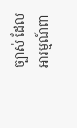ច្បាស់ ដែលអារម្មណ៍ពា